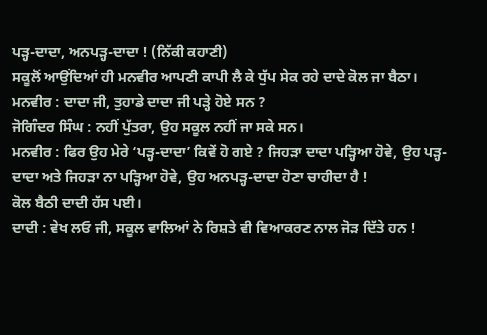ਪੜ੍ਹ-ਦਾਦਾ, ਅਨਪੜ੍ਹ-ਦਾਦਾ ! (ਨਿੱਕੀ ਕਹਾਣੀ)
ਸਕੂਲੋਂ ਆਉਂਦਿਆਂ ਹੀ ਮਨਵੀਰ ਆਪਣੀ ਕਾਪੀ ਲੈ ਕੇ ਧੁੱਪ ਸੇਕ ਰਹੇ ਦਾਦੇ ਕੋਲ ਜਾ ਬੈਠਾ।
ਮਨਵੀਰ : ਦਾਦਾ ਜੀ, ਤੁਹਾਡੇ ਦਾਦਾ ਜੀ ਪੜ੍ਹੇ ਹੋਏ ਸਨ ?
ਜੋਗਿੰਦਰ ਸਿੰਘ : ਨਹੀਂ ਪੁੱਤਰਾ, ਉਹ ਸਕੂਲ ਨਹੀਂ ਜਾ ਸਕੇ ਸਨ।
ਮਨਵੀਰ : ਫਿਰ ਉਹ ਮੇਰੇ ‘ਪੜ੍ਹ-ਦਾਦਾ’ ਕਿਵੇਂ ਹੋ ਗਏ ? ਜਿਹੜਾ ਦਾਦਾ ਪੜ੍ਹਿਆ ਹੋਵੇ, ਉਹ ਪੜ੍ਹ-ਦਾਦਾ ਅਤੇ ਜਿਹੜਾ ਨਾ ਪੜ੍ਹਿਆ ਹੋਵੇ, ਉਹ ਅਨਪੜ੍ਹ-ਦਾਦਾ ਹੋਣਾ ਚਾਹੀਦਾ ਹੈ !
ਕੋਲ ਬੈਠੀ ਦਾਦੀ ਹੱਸ ਪਈ।
ਦਾਦੀ : ਵੇਖ ਲਓ ਜੀ, ਸਕੂਲ ਵਾਲਿਆਂ ਨੇ ਰਿਸ਼ਤੇ ਵੀ ਵਿਆਕਰਣ ਨਾਲ ਜੋੜ ਦਿੱਤੇ ਹਨ !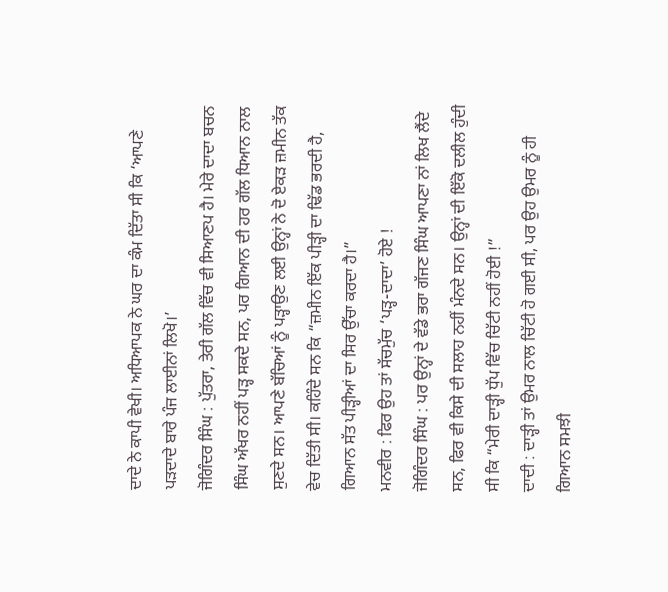ਦਾਦੇ ਨੇ ਕਾਪੀ ਵੇਖੀ। ਅਧਿਆਪਕ ਨੇ ਘਰ ਦਾ ਕੰਮ ਦਿੱਤਾ ਸੀ ਕਿ ‘ਆਪਣੇ ਪੜਦਾਦੇ ਬਾਰੇ ਪੰਜ ਲਾਈਨਾਂ ਲਿਖੋ।’
ਜੋਗਿੰਦਰ ਸਿੰਘ : ਪੁੱਤਰਾ, ਤੇਰੀ ਗੱਲ ਵਿੱਚ ਵੀ ਸਿਆਣਪ ਹੈ। ਮੇਰੇ ਦਾਦਾ ਬਚਨ ਸਿੰਘ ਅੱਖਰ ਨਹੀਂ ਪੜ੍ਹ ਸਕਦੇ ਸਨ, ਪਰ ਗਿਆਨ ਦੀ ਹਰ ਗੱਲ ਧਿਆਨ ਨਾਲ ਸੁਣਦੇ ਸਨ। ਆਪਣੇ ਬੱਚਿਆਂ ਨੂੰ ਪੜ੍ਹਾਉਣ ਲਈ ਉਨ੍ਹਾਂ ਨੇ ਦੋ ਏਕੜ ਜ਼ਮੀਨ ਤੱਕ ਵੇਚ ਦਿੱਤੀ ਸੀ। ਕਹਿੰਦੇ ਸਨ ਕਿ “ਜ਼ਮੀਨ ਇੱਕ ਪੀੜ੍ਹੀ ਦਾ ਢਿੱਡ ਭਰਦੀ ਹੈ, ਗਿਆਨ ਸੱਤ ਪੀੜ੍ਹੀਆਂ ਦਾ ਸਿਰ ਉੱਚਾ ਕਰਦਾ ਹੈ।”
ਮਨਵੀਰ : ਫਿਰ ਉਹ ਤਾਂ ਸੱਚਮੁੱਚ ‘ਪੜ੍ਹ-ਦਾਦਾ’ ਹੋਏ !
ਜੋਗਿੰਦਰ ਸਿੰਘ : ਪਰ ਉਨ੍ਹਾਂ ਦੇ ਵੱਡੇ ਭਰਾ ਗੱਜਣ ਸਿੰਘ ਆਪਣਾ ਨਾਂ ਲਿਖ ਲੈਂਦੇ ਸਨ, ਫਿਰ ਵੀ ਕਿਸੇ ਦੀ ਸਲਾਹ ਨਹੀਂ ਮੰਨਦੇ ਸਨ। ਉਨ੍ਹਾਂ ਦੀ ਇੱਕੋ ਦਲੀਲ ਹੁੰਦੀ ਸੀ ਕਿ “ਮੇਰੀ ਦਾੜ੍ਹੀ ਧੁੱਪ ਵਿੱਚ ਚਿੱਟੀ ਨਹੀਂ ਹੋਈ !”
ਦਾਦੀ : ਦਾੜ੍ਹੀ ਤਾਂ ਉਮਰ ਨਾਲ ਚਿੱਟੀ ਹੋ ਗਈ ਸੀ, ਪਰ ਉਹ ਉਮਰ ਨੂੰ ਹੀ ਗਿਆਨ ਸਮਝੀ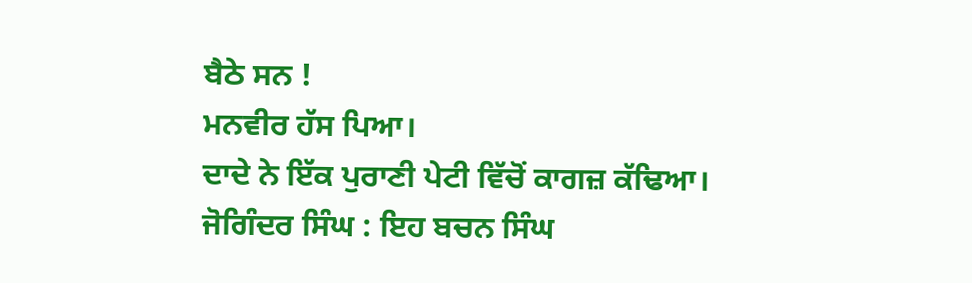ਬੈਠੇ ਸਨ !
ਮਨਵੀਰ ਹੱਸ ਪਿਆ।
ਦਾਦੇ ਨੇ ਇੱਕ ਪੁਰਾਣੀ ਪੇਟੀ ਵਿੱਚੋਂ ਕਾਗਜ਼ ਕੱਢਿਆ।
ਜੋਗਿੰਦਰ ਸਿੰਘ : ਇਹ ਬਚਨ ਸਿੰਘ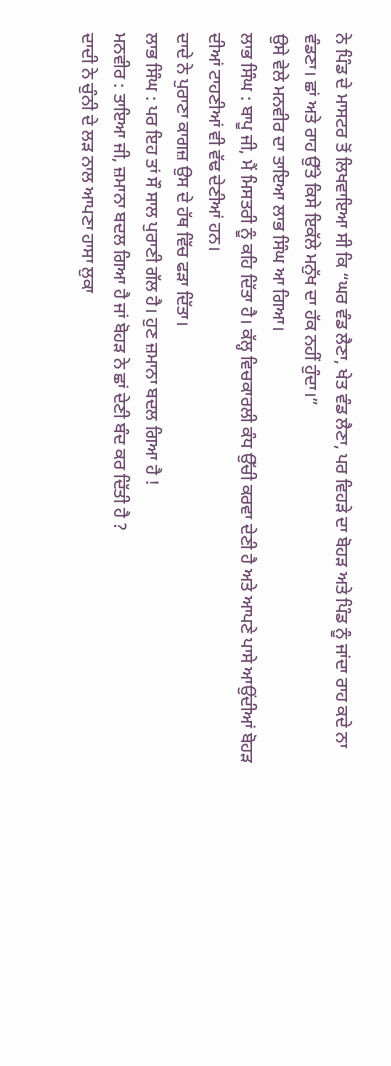ਨੇ ਪਿੰਡ ਦੇ ਮਾਸਟਰ ਤੋਂ ਲਿਖਵਾਇਆ ਸੀ ਕਿ “ਘਰ ਵੰਡ ਲੈਣਾ, ਖੇਤ ਵੰਡ ਲੈਣਾ, ਪਰ ਵਿਹੜੇ ਦਾ ਬੋਹੜ ਅਤੇ ਪਿੰਡ ਨੂੰ ਜਾਂਦਾ ਰਾਹ ਕਦੇ ਨਾ ਵੰਡਣਾ। ਛਾਂ ਅਤੇ ਰਾਹ ਉੱਤੇ ਕਿਸੇ ਇਕੱਲੇ ਮਨੁੱਖ ਦਾ ਹੱਕ ਨਹੀਂ ਹੁੰਦਾ।”
ਉਸੇ ਵੇਲੇ ਮਨਵੀਰ ਦਾ ਤਾਇਆ ਲਾਭ ਸਿੰਘ ਆ ਗਿਆ।
ਲਾਭ ਸਿੰਘ : ਬਾਪੂ ਜੀ, ਮੈਂ ਮਿਸਤਰੀ ਨੂੰ ਕਹਿ ਦਿੱਤਾ ਹੈ। ਕੱਲ੍ਹ ਵਿਚਕਾਰਲੀ ਕੰਧ ਉੱਚੀ ਕਰਵਾ ਦੇਣੀ ਹੈ ਅਤੇ ਆਪਣੇ ਪਾਸੇ ਆਉਂਦੀਆਂ ਬੋਹੜ ਦੀਆਂ ਟਾਹਣੀਆਂ ਵੀ ਵੱਢ ਦੇਣੀਆਂ ਹਨ।
ਦਾਦੇ ਨੇ ਪੁਰਾਣਾ ਕਾਗਜ਼ ਉਸ ਦੇ ਹੱਥ ਵਿੱਚ ਫੜਾ ਦਿੱਤਾ।
ਲਾਭ ਸਿੰਘ : ਪਰ ਇਹ ਤਾਂ ਸੌ ਸਾਲ ਪੁਰਾਣੀ ਗੱਲ ਹੈ। ਹੁਣ ਜ਼ਮਾਨਾ ਬਦਲ ਗਿਆ ਹੈ !
ਮਨਵੀਰ : ਤਾਇਆ ਜੀ, ਜ਼ਮਾਨਾ ਬਦਲ ਗਿਆ ਹੈ ਜਾਂ ਬੋਹੜ ਨੇ ਛਾਂ ਦੇਣੀ ਬੰਦ ਕਰ ਦਿੱਤੀ ਹੈ ?
ਦਾਦੀ ਨੇ ਚੁੰਨੀ ਦੇ ਲੜ ਨਾਲ ਆਪਣਾ ਹਾਸਾ ਲੁਕਾ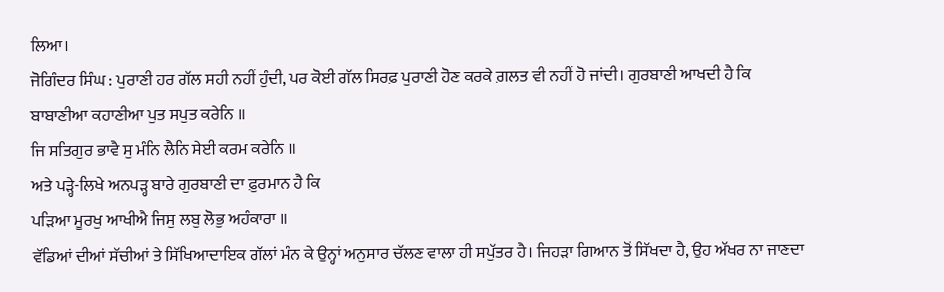ਲਿਆ।
ਜੋਗਿੰਦਰ ਸਿੰਘ : ਪੁਰਾਣੀ ਹਰ ਗੱਲ ਸਹੀ ਨਹੀਂ ਹੁੰਦੀ, ਪਰ ਕੋਈ ਗੱਲ ਸਿਰਫ਼ ਪੁਰਾਣੀ ਹੋਣ ਕਰਕੇ ਗ਼ਲਤ ਵੀ ਨਹੀਂ ਹੋ ਜਾਂਦੀ। ਗੁਰਬਾਣੀ ਆਖਦੀ ਹੈ ਕਿ
ਬਾਬਾਣੀਆ ਕਹਾਣੀਆ ਪੁਤ ਸਪੁਤ ਕਰੇਨਿ ॥
ਜਿ ਸਤਿਗੁਰ ਭਾਵੈ ਸੁ ਮੰਨਿ ਲੈਨਿ ਸੇਈ ਕਰਮ ਕਰੇਨਿ ॥
ਅਤੇ ਪੜ੍ਹੇ-ਲਿਖੇ ਅਨਪੜ੍ਹ ਬਾਰੇ ਗੁਰਬਾਣੀ ਦਾ ਫ਼ੁਰਮਾਨ ਹੈ ਕਿ
ਪੜਿਆ ਮੂਰਖੁ ਆਖੀਐ ਜਿਸੁ ਲਬੁ ਲੋਭੁ ਅਹੰਕਾਰਾ ॥
ਵੱਡਿਆਂ ਦੀਆਂ ਸੱਚੀਆਂ ਤੇ ਸਿੱਖਿਆਦਾਇਕ ਗੱਲਾਂ ਮੰਨ ਕੇ ਉਨ੍ਹਾਂ ਅਨੁਸਾਰ ਚੱਲਣ ਵਾਲਾ ਹੀ ਸਪੁੱਤਰ ਹੈ। ਜਿਹੜਾ ਗਿਆਨ ਤੋਂ ਸਿੱਖਦਾ ਹੈ, ਉਹ ਅੱਖਰ ਨਾ ਜਾਣਦਾ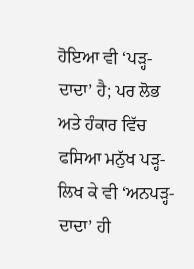ਹੋਇਆ ਵੀ ‘ਪੜ੍ਹ-ਦਾਦਾ’ ਹੈ; ਪਰ ਲੋਭ ਅਤੇ ਹੰਕਾਰ ਵਿੱਚ ਫਸਿਆ ਮਨੁੱਖ ਪੜ੍ਹ-ਲਿਖ ਕੇ ਵੀ ‘ਅਨਪੜ੍ਹ-ਦਾਦਾ’ ਹੀ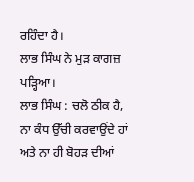ਰਹਿੰਦਾ ਹੈ।
ਲਾਭ ਸਿੰਘ ਨੇ ਮੁੜ ਕਾਗਜ਼ ਪੜ੍ਹਿਆ।
ਲਾਭ ਸਿੰਘ : ਚਲੋ ਠੀਕ ਹੈ, ਨਾ ਕੰਧ ਉੱਚੀ ਕਰਵਾਉਂਦੇ ਹਾਂ ਅਤੇ ਨਾ ਹੀ ਬੋਹੜ ਦੀਆਂ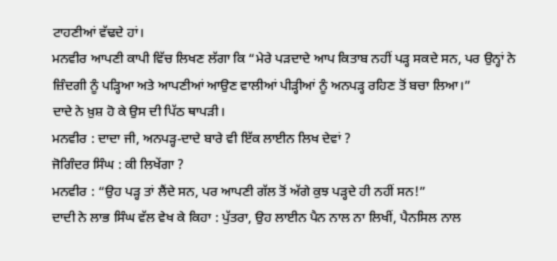ਟਾਹਣੀਆਂ ਵੱਢਦੇ ਹਾਂ।
ਮਨਵੀਰ ਆਪਣੀ ਕਾਪੀ ਵਿੱਚ ਲਿਖਣ ਲੱਗਾ ਕਿ “ਮੇਰੇ ਪੜਦਾਦੇ ਆਪ ਕਿਤਾਬ ਨਹੀਂ ਪੜ੍ਹ ਸਕਦੇ ਸਨ, ਪਰ ਉਨ੍ਹਾਂ ਨੇ ਜ਼ਿੰਦਗੀ ਨੂੰ ਪੜ੍ਹਿਆ ਅਤੇ ਆਪਣੀਆਂ ਆਉਣ ਵਾਲੀਆਂ ਪੀੜ੍ਹੀਆਂ ਨੂੰ ਅਨਪੜ੍ਹ ਰਹਿਣ ਤੋਂ ਬਚਾ ਲਿਆ।”
ਦਾਦੇ ਨੇ ਖ਼ੁਸ਼ ਹੋ ਕੇ ਉਸ ਦੀ ਪਿੱਠ ਥਾਪੜੀ।
ਮਨਵੀਰ : ਦਾਦਾ ਜੀ, ਅਨਪੜ੍ਹ-ਦਾਦੇ ਬਾਰੇ ਵੀ ਇੱਕ ਲਾਈਨ ਲਿਖ ਦੇਵਾਂ ?
ਜੋਗਿੰਦਰ ਸਿੰਘ : ਕੀ ਲਿਖੇਂਗਾ ?
ਮਨਵੀਰ : “ਉਹ ਪੜ੍ਹ ਤਾਂ ਲੈਂਦੇ ਸਨ, ਪਰ ਆਪਣੀ ਗੱਲ ਤੋਂ ਅੱਗੇ ਕੁਝ ਪੜ੍ਹਦੇ ਹੀ ਨਹੀਂ ਸਨ!”
ਦਾਦੀ ਨੇ ਲਾਭ ਸਿੰਘ ਵੱਲ ਵੇਖ ਕੇ ਕਿਹਾ : ਪੁੱਤਰਾ, ਉਹ ਲਾਈਨ ਪੈਨ ਨਾਲ ਨਾ ਲਿਖੀਂ, ਪੈਨਸਿਲ ਨਾਲ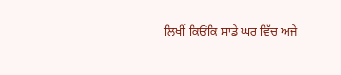ਲਿਖੀਂ ਕਿਓਂਕਿ ਸਾਡੇ ਘਰ ਵਿੱਚ ਅਜੇ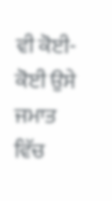ਵੀ ਕੋਈ-ਕੋਈ ਉਸੇ ਜਮਾਤ ਵਿੱਚ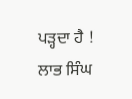ਪੜ੍ਹਦਾ ਹੈ !
ਲਾਭ ਸਿੰਘ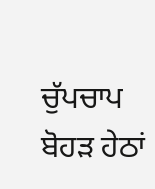ਚੁੱਪਚਾਪ ਬੋਹੜ ਹੇਠਾਂ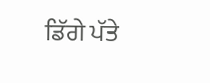ਡਿੱਗੇ ਪੱਤੇ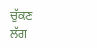ਚੁੱਕਣ ਲੱਗ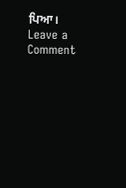ਪਿਆ।
Leave a Comment